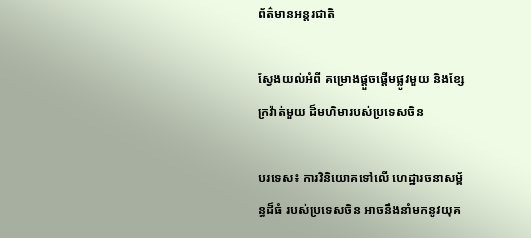ព័ត៌មានអន្តរជាតិ

ស្វែងយល់អំពី គម្រោងផ្តួចផ្តើមផ្លូវមួយ និងខ្សែក្រវ៉ាត់មួយ ដ៏មហិមារបស់ប្រទេសចិន

បរទេស៖ ការវិនិយោគទៅលើ ហេដ្ឋារចនាសម្ព័ន្ធដ៏ធំ របស់ប្រទេសចិន អាចនឹងនាំមកនូវយុគ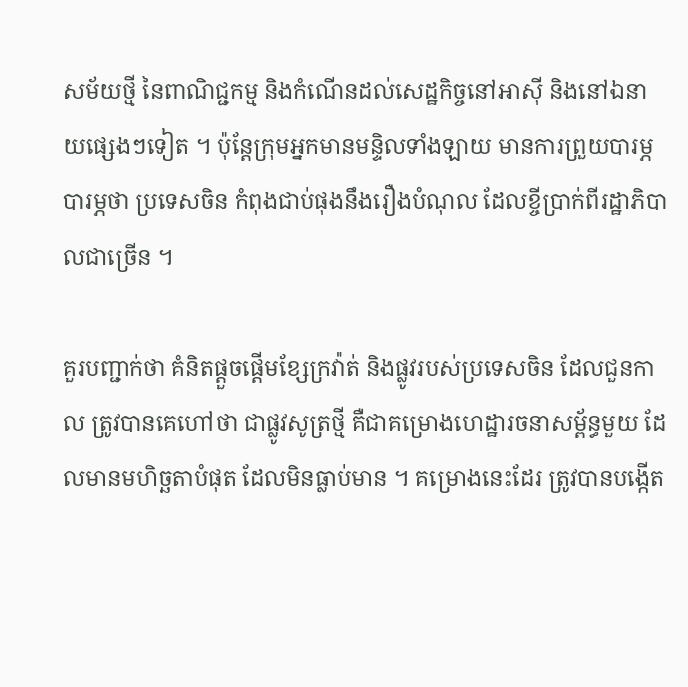សម័យថ្មី នៃពាណិជ្ជកម្ម និងកំណើនដល់សេដ្ឋកិច្ចនៅអាស៊ី និងនៅឯនាយផ្សេងៗទៀត ។ ប៉ុន្តែក្រុមអ្នកមានមន្ទិលទាំងឡាយ មានការព្រួយបារម្ភបារម្ភថា ប្រទេសចិន កំពុងជាប់ផុងនឹងរឿងបំណុល ដែលខ្ចីប្រាក់ពីរដ្ឋាភិបាលជាច្រើន ។

គួរបញ្ជាក់ថា គំនិតផ្តួចផ្តើមខ្សែក្រវ៉ាត់ និងផ្លូវរបស់ប្រទេសចិន ដែលជួនកាល ត្រូវបានគេហៅថា ជាផ្លូវសូត្រថ្មី គឺជាគម្រោងហេដ្ឋារចនាសម្ព័ន្ធមួយ ដែលមានមហិច្ឆតាបំផុត ដែលមិនធ្លាប់មាន ។ គម្រោងនេះដែរ ត្រូវបានបង្កើត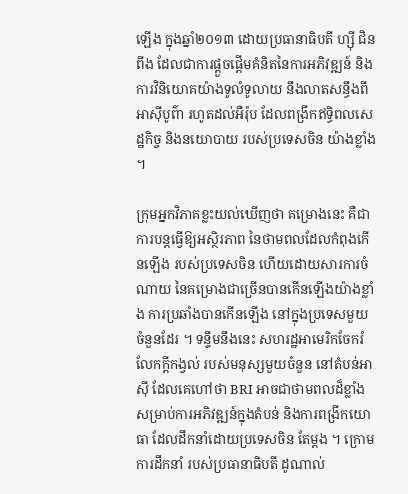ឡើង ក្នុងឆ្នាំ២០១៣ ដោយប្រធានាធិបតី ហ្ស៊ី ជិនពីង ដែលជាការផ្តួចផ្តើមគំនិតនៃការអភិវឌ្ឍន៍ និងការវិនិយោគយ៉ាងទូលំទូលាយ នឹងលាតសន្ធឹងពីអាស៊ីបូព៌ា រហូតដល់អឺរ៉ុប ដែលពង្រីកឥទ្ធិពលសេដ្ឋកិច្ច និងនយោបាយ របស់ប្រទេសចិន យ៉ាងខ្លាំង ។

ក្រុមអ្នកវិភាគខ្លះយល់ឃើញថា គម្រោងនេះ គឺជាការបន្តធ្វើឱ្យអស្ថិរភាព នៃថាមពលដែលកំពុងកើនឡើង របស់ប្រទេសចិន ហើយដោយសារការចំណាយ នៃគម្រោងជាច្រើនបានកើនឡើងយ៉ាងខ្លាំង ការប្រឆាំងបានកើនឡើង នៅក្នុងប្រទេសមួយចំនួនដែរ ។ ទន្ទឹមនឹងនេះ សហរដ្ឋអាមេរិកចែករំលែកក្តីកង្វល់ របស់មនុស្សមួយចំនួន នៅតំបន់អាស៊ី ដែលគេហៅថា BRI អាចជាថាមពលដ៏ខ្លាំង សម្រាប់ការអភិវឌ្ឍន៍ក្នុងតំបន់ និងការពង្រីកយោធា ដែលដឹកនាំដោយប្រទេសចិន តែម្តង ។ ក្រោមការដឹកនាំ របស់ប្រធានាធិបតី ដូណាល់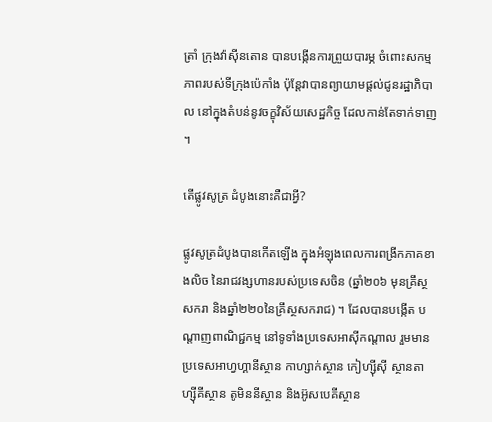ត្រាំ ក្រុងវ៉ាស៊ីនតោន បានបង្កើនការព្រួយបារម្ភ ចំពោះសកម្មភាពរបស់ទីក្រុងប៉េកាំង ប៉ុន្តែវាបានព្យាយាមផ្តល់ជូនរដ្ឋាភិបាល នៅក្នុងតំបន់នូវចក្ខុវិស័យសេដ្ឋកិច្ច ដែលកាន់តែទាក់ទាញ ។

តើផ្លូវសូត្រ ដំបូងនោះគឺជាអ្វី?

ផ្លូវសូត្រដំបូងបានកើតឡើង ក្នុងអំឡុងពេលការពង្រីកភាគខាងលិច នៃរាជវង្សហានរបស់ប្រទេសចិន (ឆ្នាំ២០៦ មុនគ្រឹស្ថសករា និងឆ្នាំ២២០នៃគ្រឹស្ថសករាជ) ។ ដែលបានបង្កើត បណ្តាញពាណិជ្ជកម្ម នៅទូទាំងប្រទេសអាស៊ីកណ្តាល រួមមាន ប្រទេសអាហ្វហ្គានីស្ថាន កាហ្សាក់ស្ថាន កៀហ្ស៊ីស៊ី ស្ថានតាហ្ស៊ីគីស្ថាន តូមិននីស្ថាន និងអ៊ូសបេគីស្ថាន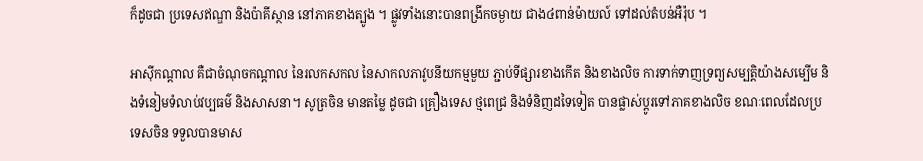ក៏ដូចជា ប្រទេសឥណ្ឌា និងប៉ាគីស្ថាន នៅភាគខាងត្បូង ។ ផ្លូវទាំងនោះបានពង្រីកចម្ងាយ ជាង៤ពាន់ម៉ាយល៍ ទៅដល់តំបន់អឺរ៉ុប ។

អាស៊ីកណ្តាល គឺជាចំណុចកណ្តាល នៃរលកសកល នៃសាកលភាវូបនីយកម្មមួយ ភ្ជាប់ទីផ្សារខាងកើត និងខាងលិច ការទាក់ទាញទ្រព្យសម្បត្តិយ៉ាងសម្បើម និងទំនៀមទំលាប់វប្បធម៌ និងសាសនា។ សូត្រចិន មានតម្លៃ ដូចជា គ្រឿងទេស ថ្មពេជ្រ និងទំនិញដទៃទៀត បានផ្លាស់ប្តូរទៅភាគខាងលិច ខណៈពេលដែលប្រទេសចិន ទទួលបានមាស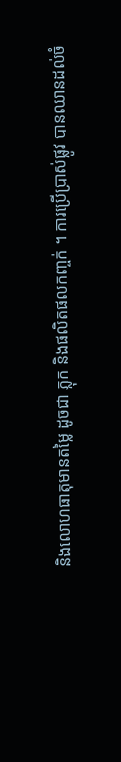និងលោហធាតុមានតម្លៃ ដូចជា ភ្លុក និងផលិតផលកញ្ចក់ ។ ការប្រើប្រាស់ផ្លូវ បានឈានដល់ចំ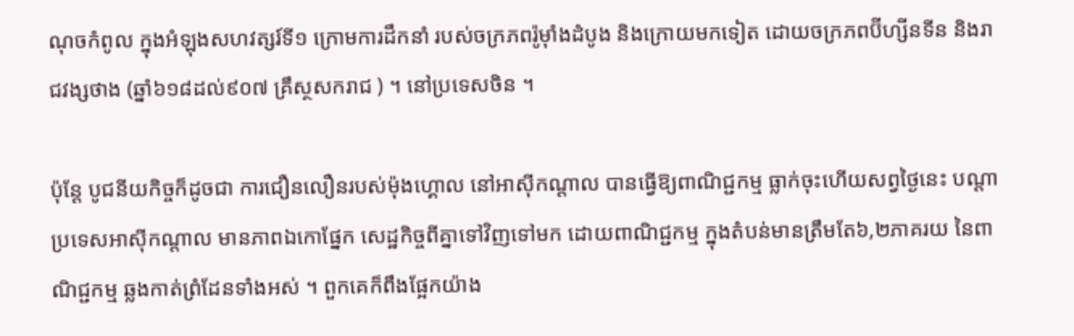ណុចកំពូល ក្នុងអំឡុងសហវត្សរ៍ទី១ ក្រោមការដឹកនាំ របស់ចក្រភពរ៉ូម៉ាំងដំបូង និងក្រោយមកទៀត ដោយចក្រភពប៊ីហ្សីនទីន និងរាជវង្សថាង (ឆ្នាំ៦១៨ដល់៩០៧ គ្រឹស្ថសករាជ ) ។ នៅប្រទេសចិន ។

ប៉ុន្តែ បូជនីយកិច្ចក៏ដូចជា ការជឿនលឿនរបស់ម៉ុងហ្គោល នៅអាស៊ីកណ្តាល បានធ្វើឱ្យពាណិជ្ជកម្ម ធ្លាក់ចុះហើយសព្វថ្ងៃនេះ បណ្តាប្រទេសអាស៊ីកណ្តាល មានភាពឯកោផ្នែក សេដ្ឋកិច្ចពីគ្នាទៅវិញទៅមក ដោយពាណិជ្ជកម្ម ក្នុងតំបន់មានត្រឹមតែ៦,២ភាគរយ នៃពាណិជ្ជកម្ម ឆ្លងកាត់ព្រំដែនទាំងអស់ ។ ពួកគេក៏ពឹងផ្អែកយ៉ាង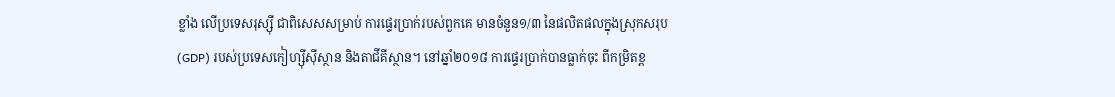ខ្លាំង លើប្រទេសរុស្ស៊ី ជាពិសេសសម្រាប់ ការផ្ទេរប្រាក់របស់ពួកគេ មានចំនួន១/៣ នៃផលិតផលក្នុងស្រុកសរុប (GDP) របស់ប្រទេសកៀហ្ស៊ីស៊ីស្ថាន និងតាជីគីស្ថាន។ នៅឆ្នាំ២០១៨ ការផ្ទេរប្រាក់បានធ្លាក់ចុះ ពីកម្រិតខ្ព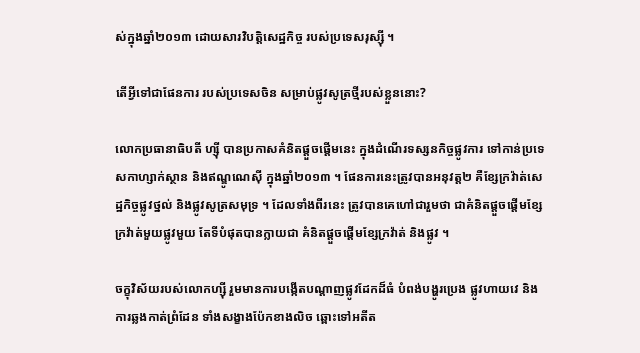ស់ក្នុងឆ្នាំ២០១៣ ដោយសារវិបត្តិសេដ្ឋកិច្ច របស់ប្រទេសរុស្ស៊ី ។

តើអ្វីទៅជាផែនការ របស់ប្រទេសចិន សម្រាប់ផ្លូវសូត្រថ្មីរបស់ខ្លួននោះ?

លោកប្រធានាធិបតី ហ្ស៊ី បានប្រកាសគំនិតផ្តួចផ្តើមនេះ ក្នុងដំណើរទស្សនកិច្ចផ្លូវការ ទៅកាន់ប្រទេសកាហ្សាក់ស្ថាន និងឥណ្ឌូណេស៊ី ក្នុងឆ្នាំ២០១៣ ។ ផែនការនេះត្រូវបានអនុវត្ត២ គឺខ្សែក្រវ៉ាត់សេដ្ឋកិច្ចផ្លូវថ្នល់ និងផ្លូវសូត្រសមុទ្រ ។ ដែលទាំងពីរនេះ ត្រូវបានគេហៅជារួមថា ជាគំនិតផ្តួចផ្តើមខ្សែក្រវ៉ាត់មួយផ្លូវមួយ តែទីបំផុតបានក្លាយជា គំនិតផ្តួចផ្តើមខ្សែក្រវ៉ាត់ និងផ្លូវ ។

ចក្ខុវិស័យរបស់លោកហ្ស៊ី រួមមានការបង្កើតបណ្តាញផ្លូវដែកដ៏ធំ បំពង់បង្ហូរប្រេង ផ្លូវហាយវេ និងការឆ្លងកាត់ព្រំដែន ទាំងសង្ខាងប៉ែកខាងលិច ឆ្ពោះទៅអតីត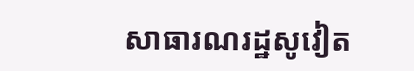សាធារណរដ្ឋសូវៀត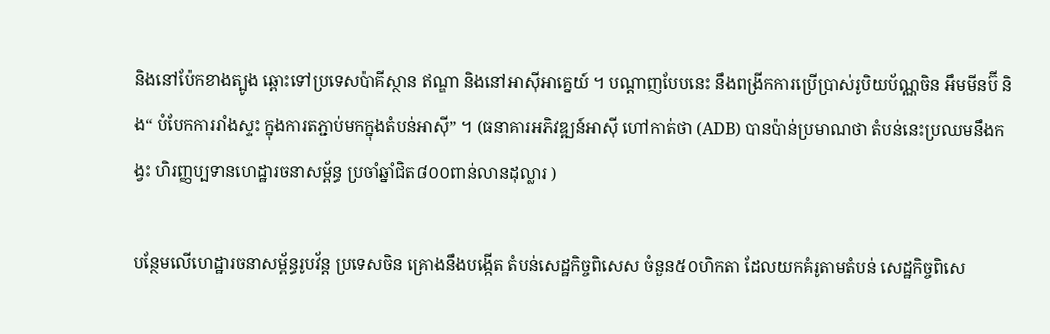និងនៅប៉ែកខាងត្បូង ឆ្ពោះទៅប្រទេសប៉ាគីស្ថាន ឥណ្ឌា និងនៅអាស៊ីអាគ្នេយ៍ ។ បណ្តាញបែបនេះ នឹងពង្រីកការប្រើប្រាស់រូបិយប័ណ្ណចិន អឹមមីនប៊ី និង“ បំបែកការរាំងស្ទះ ក្នុងការតភ្ជាប់មកក្នុងតំបន់អាស៊ី” ។ (ធនាគារអភិវឌ្ឍន៍អាស៊ី ហៅកាត់ថា (ADB) បានប៉ាន់ប្រមាណថា តំបន់នេះប្រឈមនឹងកង្វះ ហិរញ្ញប្បទានហេដ្ឋារចនាសម្ព័ន្ធ ប្រចាំឆ្នាំជិត៨០០ពាន់លានដុល្លារ )

បន្ថែមលើហេដ្ឋារចនាសម្ព័ន្ធរូបវ័ន្ត ប្រទេសចិន គ្រោងនឹងបង្កើត តំបន់សេដ្ឋកិច្ចពិសេស ចំនួន៥០ហិកតា ដែលយកគំរូតាមតំបន់ សេដ្ឋកិច្ចពិសេ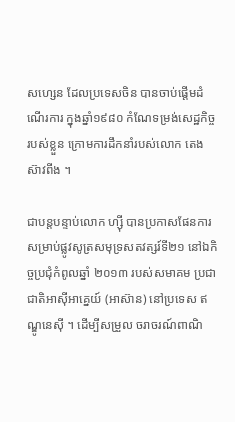សហ្សេន ដែលប្រទេសចិន បានចាប់ផ្តើមដំណើរការ ក្នុងឆ្នាំ១៩៨០ កំណែទម្រង់សេដ្ឋកិច្ចរបស់ខ្លួន ក្រោមការដឹកនាំរបស់លោក តេង ស៊ាវពីង ។

ជាបន្តបន្ទាប់លោក ហ្ស៊ី បានប្រកាសផែនការ សម្រាប់ផ្លូវសូត្រសមុទ្រសតវត្សរ៍ទី២១ នៅឯកិច្ចប្រជុំកំពូលឆ្នាំ ២០១៣ របស់សមាគម ប្រជាជាតិអាស៊ីអាគ្នេយ៍ (អាស៊ាន) នៅប្រទេស ឥណ្ឌូនេស៊ី ។ ដើម្បីសម្រួល ចរាចរណ៍ពាណិ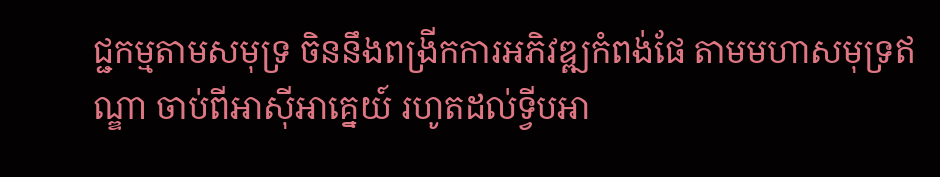ជ្ជកម្មតាមសមុទ្រ ចិននឹងពង្រីកការអភិវឌ្ឍកំពង់ផែ តាមមហាសមុទ្រឥណ្ឌា ចាប់ពីអាស៊ីអាគ្នេយ៍ រហូតដល់ទ្វីបអា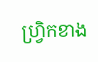ហ្រ្វិកខាង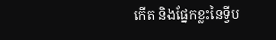កើត និងផ្នែកខ្លះនៃទ្វីប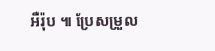អឺរ៉ុប ៕ ប្រែសម្រួល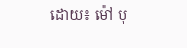ដោយ៖ ម៉ៅ បុ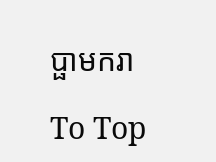ប្ផាមករា

To Top